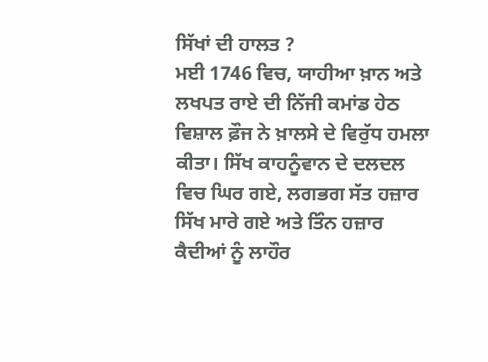ਸਿੱਖਾਂ ਦੀ ਹਾਲਤ ?
ਮਈ 1746 ਵਿਚ, ਯਾਹੀਆ ਖ਼ਾਨ ਅਤੇ ਲਖਪਤ ਰਾਏ ਦੀ ਨਿੱਜੀ ਕਮਾਂਡ ਹੇਠ ਵਿਸ਼ਾਲ ਫ਼ੌਜ ਨੇ ਖ਼ਾਲਸੇ ਦੇ ਵਿਰੁੱਧ ਹਮਲਾ ਕੀਤਾ। ਸਿੱਖ ਕਾਹਨੂੰਵਾਨ ਦੇ ਦਲਦਲ ਵਿਚ ਘਿਰ ਗਏ, ਲਗਭਗ ਸੱਤ ਹਜ਼ਾਰ ਸਿੱਖ ਮਾਰੇ ਗਏ ਅਤੇ ਤਿੰਨ ਹਜ਼ਾਰ ਕੈਦੀਆਂ ਨੂੰ ਲਾਹੌਰ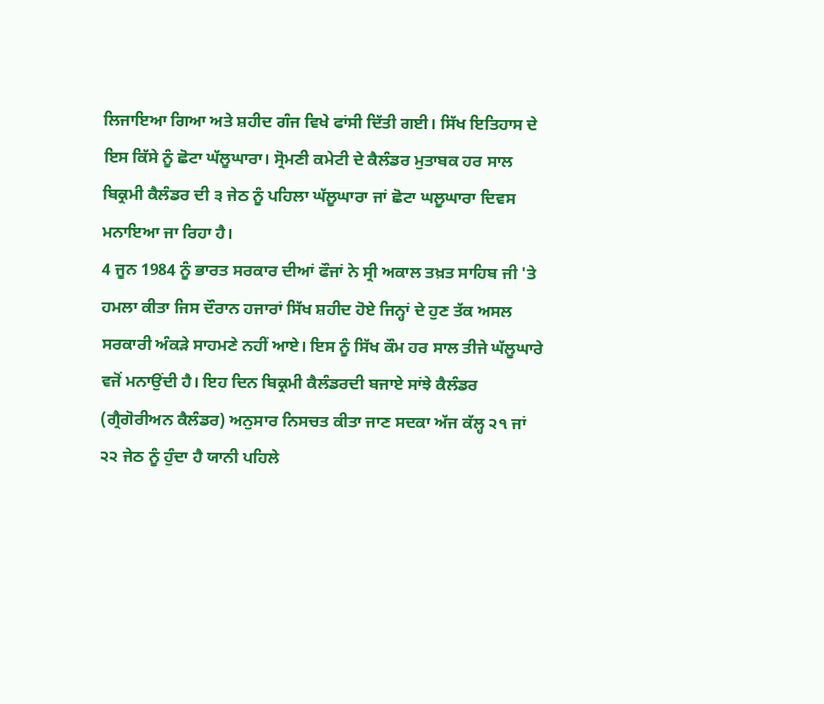ਲਿਜਾਇਆ ਗਿਆ ਅਤੇ ਸ਼ਹੀਦ ਗੰਜ ਵਿਖੇ ਫਾਂਸੀ ਦਿੱਤੀ ਗਈ। ਸਿੱਖ ਇਤਿਹਾਸ ਦੇ ਇਸ ਕਿੱਸੇ ਨੂੰ ਛੋਟਾ ਘੱਲੂਘਾਰਾ। ਸ੍ਰੋਮਣੀ ਕਮੇਟੀ ਦੇ ਕੈਲੰਡਰ ਮੁਤਾਬਕ ਹਰ ਸਾਲ ਬਿਕ੍ਰਮੀ ਕੈਲੰਡਰ ਦੀ ੩ ਜੇਠ ਨੂੰ ਪਹਿਲਾ ਘੱਲੂਘਾਰਾ ਜਾਂ ਛੋਟਾ ਘਲੂਘਾਰਾ ਦਿਵਸ ਮਨਾਇਆ ਜਾ ਰਿਹਾ ਹੈ।
4 ਜੂਨ 1984 ਨੂੰ ਭਾਰਤ ਸਰਕਾਰ ਦੀਆਂ ਫੌਜਾਂ ਨੇ ਸ੍ਰੀ ਅਕਾਲ ਤਖ਼ਤ ਸਾਹਿਬ ਜੀ 'ਤੇ ਹਮਲਾ ਕੀਤਾ ਜਿਸ ਦੌਰਾਨ ਹਜਾਰਾਂ ਸਿੱਖ ਸ਼ਹੀਦ ਹੋਏ ਜਿਨ੍ਹਾਂ ਦੇ ਹੁਣ ਤੱਕ ਅਸਲ ਸਰਕਾਰੀ ਅੰਕੜੇ ਸਾਹਮਣੇ ਨਹੀਂ ਆਏ। ਇਸ ਨੂੰ ਸਿੱਖ ਕੌਮ ਹਰ ਸਾਲ ਤੀਜੇ ਘੱਲੂਘਾਰੇ ਵਜੋਂ ਮਨਾਉਂਦੀ ਹੈ। ਇਹ ਦਿਨ ਬਿਕ੍ਰਮੀ ਕੈਲੰਡਰਦੀ ਬਜਾਏ ਸਾਂਝੇ ਕੈਲੰਡਰ (ਗ੍ਰੈਗੋਰੀਅਨ ਕੈਲੰਡਰ) ਅਨੁਸਾਰ ਨਿਸਚਤ ਕੀਤਾ ਜਾਣ ਸਦਕਾ ਅੱਜ ਕੱਲ੍ਹ ੨੧ ਜਾਂ ੨੨ ਜੇਠ ਨੂੰ ਹੁੰਦਾ ਹੈ ਯਾਨੀ ਪਹਿਲੇ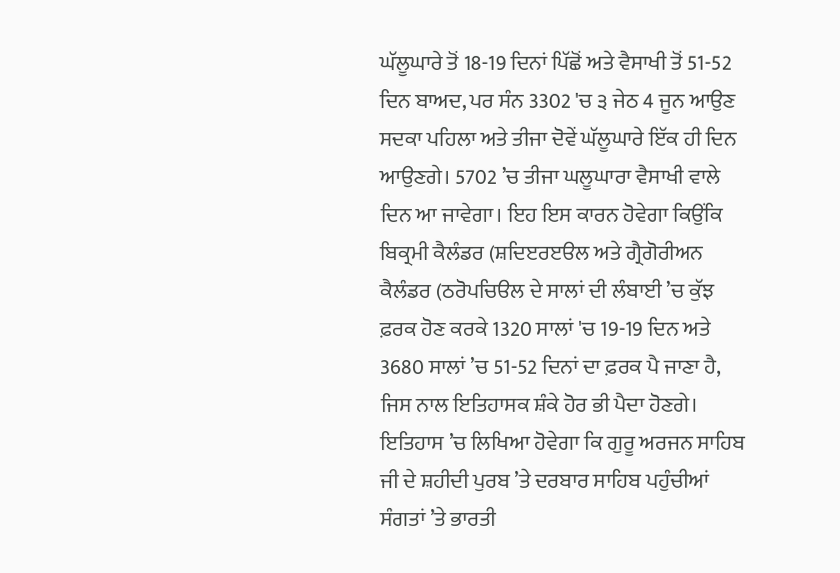ਘੱਲੂਘਾਰੇ ਤੋਂ 18-19 ਦਿਨਾਂ ਪਿੱਛੋਂ ਅਤੇ ਵੈਸਾਖੀ ਤੋਂ 51-52 ਦਿਨ ਬਾਅਦ, ਪਰ ਸੰਨ 3302 'ਚ ੩ ਜੇਠ 4 ਜੂਨ ਆਉਣ ਸਦਕਾ ਪਹਿਲਾ ਅਤੇ ਤੀਜਾ ਦੋਵੇਂ ਘੱਲੂਘਾਰੇ ਇੱਕ ਹੀ ਦਿਨ ਆਉਣਗੇ। 5702 ’ਚ ਤੀਜਾ ਘਲੂਘਾਰਾ ਵੈਸਾਖੀ ਵਾਲੇ ਦਿਨ ਆ ਜਾਵੇਗਾ। ਇਹ ਇਸ ਕਾਰਨ ਹੋਵੇਗਾ ਕਿਉਂਕਿ ਬਿਕ੍ਰਮੀ ਕੈਲੰਡਰ (ਸ਼ਦਿੲਰੲੳਲ ਅਤੇ ਗ੍ਰੈਗੋਰੀਅਨ ਕੈਲੰਡਰ (ਠਰੋਪਚਿੳਲ ਦੇ ਸਾਲਾਂ ਦੀ ਲੰਬਾਈ ’ਚ ਕੁੱਝ ਫ਼ਰਕ ਹੋਣ ਕਰਕੇ 1320 ਸਾਲਾਂ 'ਚ 19-19 ਦਿਨ ਅਤੇ 3680 ਸਾਲਾਂ ’ਚ 51-52 ਦਿਨਾਂ ਦਾ ਫ਼ਰਕ ਪੈ ਜਾਣਾ ਹੈ, ਜਿਸ ਨਾਲ ਇਤਿਹਾਸਕ ਸ਼ੰਕੇ ਹੋਰ ਭੀ ਪੈਦਾ ਹੋਣਗੇ। ਇਤਿਹਾਸ ’ਚ ਲਿਖਿਆ ਹੋਵੇਗਾ ਕਿ ਗੁਰੂ ਅਰਜਨ ਸਾਹਿਬ ਜੀ ਦੇ ਸ਼ਹੀਦੀ ਪੁਰਬ ’ਤੇ ਦਰਬਾਰ ਸਾਹਿਬ ਪਹੁੰਚੀਆਂ ਸੰਗਤਾਂ ’ਤੇ ਭਾਰਤੀ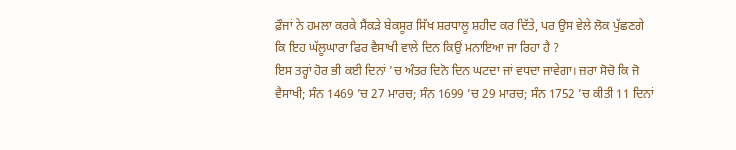ਫ਼ੌਜਾਂ ਨੇ ਹਮਲਾ ਕਰਕੇ ਸੈਂਕੜੇ ਬੇਕਸੂਰ ਸਿੱਖ ਸ਼ਰਧਾਲੂ ਸ਼ਹੀਦ ਕਰ ਦਿੱਤੇ, ਪਰ ਉਸ ਵੇਲੇ ਲੋਕ ਪੁੱਛਣਗੇ ਕਿ ਇਹ ਘੱਲੂਘਾਰਾ ਫਿਰ ਵੈਸਾਖੀ ਵਾਲੇ ਦਿਨ ਕਿਉਂ ਮਨਾਇਆ ਜਾ ਰਿਹਾ ਹੈ ?
ਇਸ ਤਰ੍ਹਾਂ ਹੋਰ ਭੀ ਕਈ ਦਿਨਾਂ ’ਚ ਅੰਤਰ ਦਿਨੋ ਦਿਨ ਘਟਦਾ ਜਾਂ ਵਧਦਾ ਜਾਵੇਗਾ। ਜ਼ਰਾ ਸੋਚੋ ਕਿ ਜੋ ਵੈਸਾਖੀ; ਸੰਨ 1469 ’ਚ 27 ਮਾਰਚ; ਸੰਨ 1699 ’ਚ 29 ਮਾਰਚ; ਸੰਨ 1752 ’ਚ ਕੀਤੀ 11 ਦਿਨਾਂ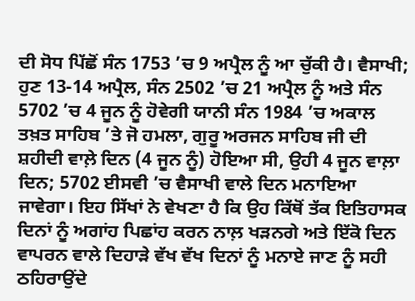ਦੀ ਸੋਧ ਪਿੱਛੋਂ ਸੰਨ 1753 ’ਚ 9 ਅਪ੍ਰੈਲ ਨੂੰ ਆ ਚੁੱਕੀ ਹੈ। ਵੈਸਾਖੀ; ਹੁਣ 13-14 ਅਪ੍ਰੈਲ, ਸੰਨ 2502 ’ਚ 21 ਅਪ੍ਰੈਲ ਨੂੰ ਅਤੇ ਸੰਨ 5702 ’ਚ 4 ਜੂਨ ਨੂੰ ਹੋਵੇਗੀ ਯਾਨੀ ਸੰਨ 1984 ’ਚ ਅਕਾਲ ਤਖ਼ਤ ਸਾਹਿਬ ’ਤੇ ਜੋ ਹਮਲਾ, ਗੁਰੂ ਅਰਜਨ ਸਾਹਿਬ ਜੀ ਦੀ ਸ਼ਹੀਦੀ ਵਾਲ਼ੇ ਦਿਨ (4 ਜੂਨ ਨੂੰ) ਹੋਇਆ ਸੀ, ਉਹੀ 4 ਜੂਨ ਵਾਲ਼ਾ ਦਿਨ; 5702 ਈਸਵੀ ’ਚ ਵੈਸਾਖੀ ਵਾਲੇ ਦਿਨ ਮਨਾਇਆ ਜਾਵੇਗਾ। ਇਹ ਸਿੱਖਾਂ ਨੇ ਵੇਖਣਾ ਹੈ ਕਿ ਉਹ ਕਿੱਥੋਂ ਤੱਕ ਇਤਿਹਾਸਕ ਦਿਨਾਂ ਨੂੰ ਅਗਾਂਹ ਪਿਛਾਂਹ ਕਰਨ ਨਾਲ਼ ਖੜਨਗੇ ਅਤੇ ਇੱਕੋ ਦਿਨ ਵਾਪਰਨ ਵਾਲੇ ਦਿਹਾੜੇ ਵੱਖ ਵੱਖ ਦਿਨਾਂ ਨੂੰ ਮਨਾਏ ਜਾਣ ਨੂੰ ਸਹੀ ਠਹਿਰਾਉਂਦੇ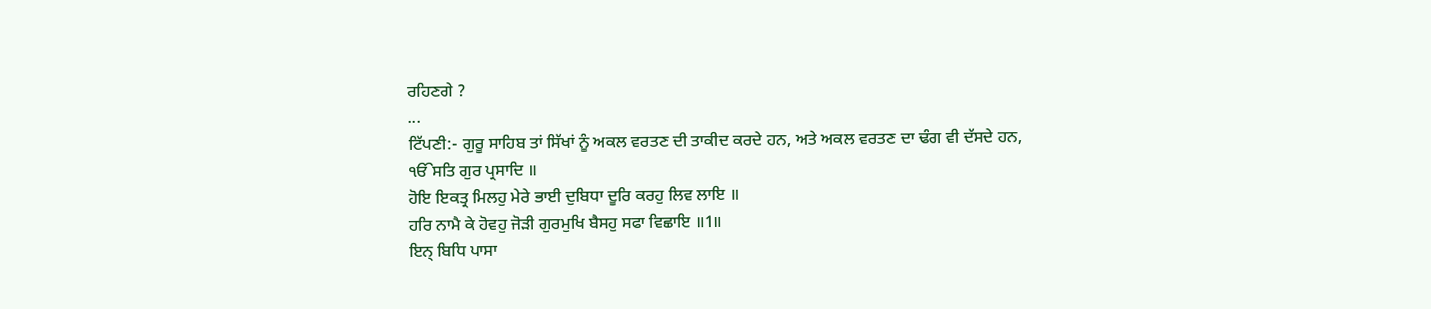ਰਹਿਣਗੇ ?
...
ਟਿੱਪਣੀ:- ਗੁਰੂ ਸਾਹਿਬ ਤਾਂ ਸਿੱਖਾਂ ਨੂੰ ਅਕਲ ਵਰਤਣ ਦੀ ਤਾਕੀਦ ਕਰਦੇ ਹਨ, ਅਤੇ ਅਕਲ ਵਰਤਣ ਦਾ ਢੰਗ ਵੀ ਦੱਸਦੇ ਹਨ,
ੴਸਤਿ ਗੁਰ ਪ੍ਰਸਾਦਿ ॥
ਹੋਇ ਇਕਤ੍ਰ ਮਿਲਹੁ ਮੇਰੇ ਭਾਈ ਦੁਬਿਧਾ ਦੂਰਿ ਕਰਹੁ ਲਿਵ ਲਾਇ ॥
ਹਰਿ ਨਾਮੈ ਕੇ ਹੋਵਹੁ ਜੋੜੀ ਗੁਰਮੁਖਿ ਬੈਸਹੁ ਸਫਾ ਵਿਛਾਇ ॥1॥
ਇਨ੍ ਬਿਧਿ ਪਾਸਾ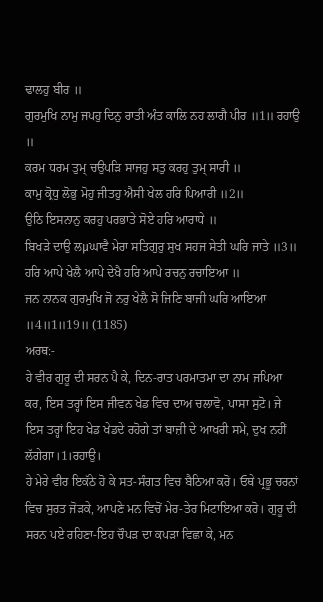ਢਾਲਹੁ ਬੀਰ ॥
ਗੁਰਮੁਖਿ ਨਾਮੁ ਜਪਹੁ ਦਿਨੁ ਰਾਤੀ ਅੰਤ ਕਾਲਿ ਨਹ ਲਾਗੈ ਪੀਰ ॥1॥ ਰਹਾਉ ॥
ਕਰਮ ਧਰਮ ਤੁਮ੍ ਚਉਪੜਿ ਸਾਜਹੁ ਸਤੁ ਕਰਹੁ ਤੁਮ੍ ਸਾਰੀ ॥
ਕਾਮੁ ਕ੍ਰੋਧੁ ਲੋਭੁ ਮੋਹੁ ਜੀਤਹੁ ਐਸੀ ਖੇਲ ਹਰਿ ਪਿਆਰੀ ॥2॥
ਉਠਿ ਇਸਨਾਨੁ ਕਰਹੁ ਪਰਭਾਤੇ ਸੋਏ ਹਰਿ ਆਰਾਧੇ ॥
ਬਿਖੜੇ ਦਾਉ ਲμਘਾਵੈ ਮੇਰਾ ਸਤਿਗੁਰੁ ਸੁਖ ਸਹਜ ਸੇਤੀ ਘਰਿ ਜਾਤੇ ॥3॥
ਹਰਿ ਆਪੇ ਖੇਲੈ ਆਪੇ ਦੇਖੈ ਹਰਿ ਆਪੇ ਰਚਨੁ ਰਚਾਇਆ ॥
ਜਨ ਨਾਨਕ ਗੁਰਮੁਖਿ ਜੋ ਨਰੁ ਖੇਲੈ ਸੋ ਜਿਣਿ ਬਾਜੀ ਘਰਿ ਆਇਆ ॥4॥1॥19॥ (1185)
ਅਰਥ:-
ਹੇ ਵੀਰ ਗੁਰੂ ਦੀ ਸਰਨ ਪੈ ਕੇ, ਦਿਨ-ਰਾਤ ਪਰਮਾਤਮਾ ਦਾ ਨਾਮ ਜਪਿਆ ਕਰ, ਇਸ ਤਰ੍ਹਾਂ ਇਸ ਜੀਵਨ ਖੇਡ ਵਿਚ ਦਾਅ ਚਲਾਵੋ, ਪਾਸਾ ਸੁਟੋ। ਜੇ ਇਸ ਤਰ੍ਹਾਂ ਇਹ ਖੇਡ ਖੇਡਦੇ ਰਹੋਗੇ ਤਾਂ ਬਾਜ਼ੀ ਦੇ ਆਖਰੀ ਸਮੇ, ਦੁਖ ਨਹੀਂ ਲੱਗੇਗਾ।1।ਰਹਾਉ।
ਹੇ ਮੇਰੇ ਵੀਰ ਇਕੱਠੇ ਹੋ ਕੇ ਸਤ-ਸੰਗਤ ਵਿਚ ਬੈਠਿਆ ਕਰੋ। ਓਥੇ ਪ੍ਰਭੂ ਚਰਨਾਂ ਵਿਚ ਸੁਰਤ ਜੋੜਕੇ, ਆਪਣੇ ਮਨ ਵਿਚੋਂ ਮੇਰ-ਤੇਰ ਮਿਟਾਇਆ ਕਰੋ। ਗੁਰੂ ਦੀ ਸਰਨ ਪਏ ਰਹਿਣਾ-ਇਹ ਚੌਪੜ ਦਾ ਕਪੜਾ ਵਿਛਾ ਕੇ, ਮਨ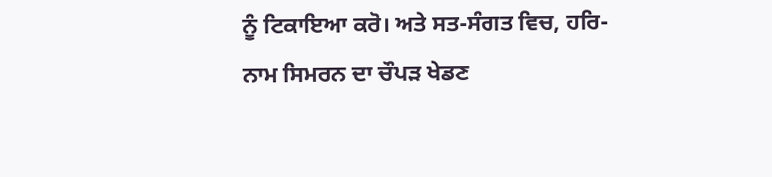ਨੂੰ ਟਿਕਾਇਆ ਕਰੋ। ਅਤੇ ਸਤ-ਸੰਗਤ ਵਿਚ, ਹਰਿ-ਨਾਮ ਸਿਮਰਨ ਦਾ ਚੌਪੜ ਖੇਡਣ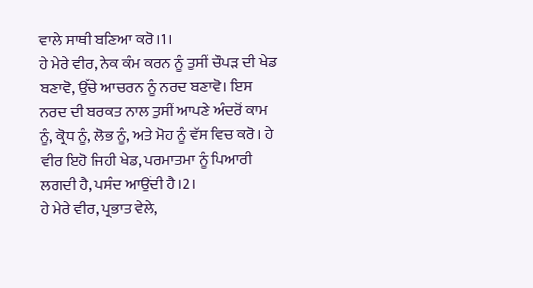ਵਾਲੇ ਸਾਥੀ ਬਣਿਆ ਕਰੋ।1।
ਹੇ ਮੇਰੇ ਵੀਰ, ਨੇਕ ਕੰਮ ਕਰਨ ਨੂੰ ਤੁਸੀਂ ਚੌਪੜ ਦੀ ਖੇਡ ਬਣਾਵੋ, ਉੱਚੇ ਆਚਰਨ ਨੂੰ ਨਰਦ ਬਣਾਵੋ। ਇਸ ਨਰਦ ਦੀ ਬਰਕਤ ਨਾਲ ਤੁਸੀਂ ਆਪਣੇ ਅੰਦਰੋਂ ਕਾਮ ਨੂੰ, ਕ੍ਰੋਧ ਨੂੰ, ਲੋਭ ਨੂੰ, ਅਤੇ ਮੋਹ ਨੂੰ ਵੱਸ ਵਿਚ ਕਰੋ। ਹੇ ਵੀਰ ਇਹੋ ਜਿਹੀ ਖੇਡ, ਪਰਮਾਤਮਾ ਨੂੰ ਪਿਆਰੀ ਲਗਦੀ ਹੈ, ਪਸੰਦ ਆਉਂਦੀ ਹੈ।2।
ਹੇ ਮੇਰੇ ਵੀਰ, ਪ੍ਰਭਾਤ ਵੇਲੇ,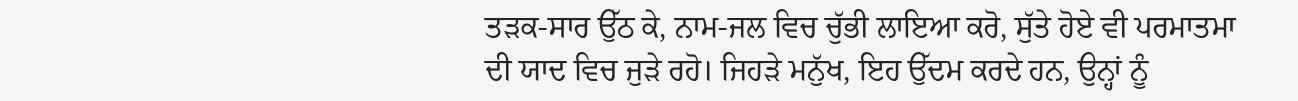ਤੜਕ-ਸਾਰ ਉੱਠ ਕੇ, ਨਾਮ-ਜਲ ਵਿਚ ਚੁੱਭੀ ਲਾਇਆ ਕਰੋ, ਸੁੱਤੇ ਹੋਏ ਵੀ ਪਰਮਾਤਮਾ ਦੀ ਯਾਦ ਵਿਚ ਜੁੜੇ ਰਹੋ। ਜਿਹੜੇ ਮਨੁੱਖ, ਇਹ ਉੱਦਮ ਕਰਦੇ ਹਨ, ਉਨ੍ਹਾਂ ਨੂੰ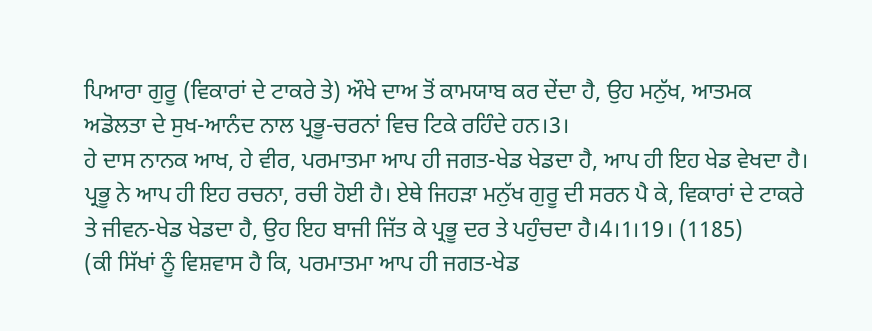ਪਿਆਰਾ ਗੁਰੂ (ਵਿਕਾਰਾਂ ਦੇ ਟਾਕਰੇ ਤੇ) ਔਖੇ ਦਾਅ ਤੋਂ ਕਾਮਯਾਬ ਕਰ ਦੇਂਦਾ ਹੈ, ਉਹ ਮਨੁੱਖ, ਆਤਮਕ ਅਡੋਲਤਾ ਦੇ ਸੁਖ-ਆਨੰਦ ਨਾਲ ਪ੍ਰਭੂ-ਚਰਨਾਂ ਵਿਚ ਟਿਕੇ ਰਹਿੰਦੇ ਹਨ।3।
ਹੇ ਦਾਸ ਨਾਨਕ ਆਖ, ਹੇ ਵੀਰ, ਪਰਮਾਤਮਾ ਆਪ ਹੀ ਜਗਤ-ਖੇਡ ਖੇਡਦਾ ਹੈ, ਆਪ ਹੀ ਇਹ ਖੇਡ ਵੇਖਦਾ ਹੈ। ਪ੍ਰਭੂ ਨੇ ਆਪ ਹੀ ਇਹ ਰਚਨਾ, ਰਚੀ ਹੋਈ ਹੈ। ਏਥੇ ਜਿਹੜਾ ਮਨੁੱਖ ਗੁਰੂ ਦੀ ਸਰਨ ਪੈ ਕੇ, ਵਿਕਾਰਾਂ ਦੇ ਟਾਕਰੇ ਤੇ ਜੀਵਨ-ਖੇਡ ਖੇਡਦਾ ਹੈ, ਉਹ ਇਹ ਬਾਜੀ ਜਿੱਤ ਕੇ ਪ੍ਰਭੂ ਦਰ ਤੇ ਪਹੁੰਚਦਾ ਹੈ।4।1।19। (1185)
(ਕੀ ਸਿੱਖਾਂ ਨੂੰ ਵਿਸ਼ਵਾਸ ਹੈ ਕਿ, ਪਰਮਾਤਮਾ ਆਪ ਹੀ ਜਗਤ-ਖੇਡ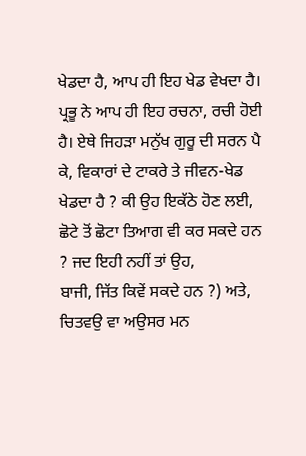ਖੇਡਦਾ ਹੈ, ਆਪ ਹੀ ਇਹ ਖੇਡ ਵੇਖਦਾ ਹੈ। ਪ੍ਰਭੂ ਨੇ ਆਪ ਹੀ ਇਹ ਰਚਨਾ, ਰਚੀ ਹੋਈ ਹੈ। ਏਥੇ ਜਿਹੜਾ ਮਨੁੱਖ ਗੁਰੂ ਦੀ ਸਰਨ ਪੈ ਕੇ, ਵਿਕਾਰਾਂ ਦੇ ਟਾਕਰੇ ਤੇ ਜੀਵਨ-ਖੇਡ ਖੇਡਦਾ ਹੈ ? ਕੀ ਉਹ ਇਕੱਠੇ ਹੋਣ ਲਈ, ਛੋਟੇ ਤੋਂ ਛੋਟਾ ਤਿਆਗ ਵੀ ਕਰ ਸਕਦੇ ਹਨ ? ਜਦ ਇਹੀ ਨਹੀਂ ਤਾਂ ਉਹ,
ਬਾਜੀ, ਜਿੱਤ ਕਿਵੇਂ ਸਕਦੇ ਹਨ ?) ਅਤੇ,
ਚਿਤਵਉ ਵਾ ਅਉਸਰ ਮਨ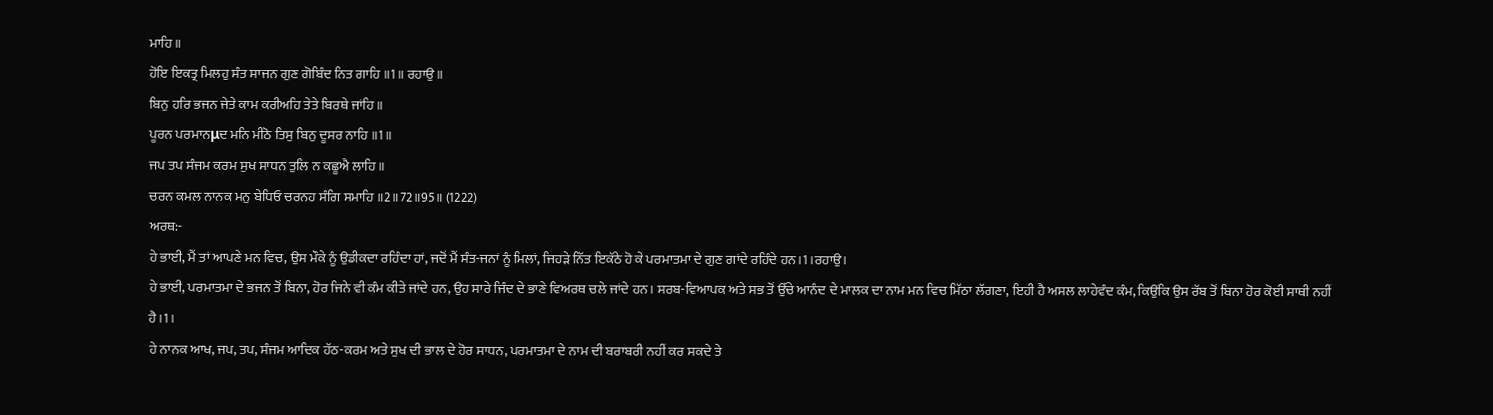ਮਾਹਿ ॥
ਹੋਇ ਇਕਤ੍ਰ ਮਿਲਹੁ ਸੰਤ ਸਾਜਨ ਗੁਣ ਗੋਬਿੰਦ ਨਿਤ ਗਾਹਿ ॥1॥ ਰਹਾਉ ॥
ਬਿਨੁ ਹਰਿ ਭਜਨ ਜੇਤੇ ਕਾਮ ਕਰੀਅਹਿ ਤੇਤੇ ਬਿਰਥੇ ਜਾਂਹਿ ॥
ਪੂਰਨ ਪਰਮਾਨμਦ ਮਨਿ ਮੀਠੋ ਤਿਸੁ ਬਿਨੁ ਦੂਸਰ ਨਾਹਿ ॥1॥
ਜਪ ਤਪ ਸੰਜਮ ਕਰਮ ਸੁਖ ਸਾਧਨ ਤੁਲਿ ਨ ਕਛੂਐ ਲਾਹਿ ॥
ਚਰਨ ਕਮਲ ਨਾਨਕ ਮਨੁ ਬੇਧਿਓ ਚਰਨਹ ਸੰਗਿ ਸਮਾਹਿ ॥2॥72॥95॥ (1222)
ਅਰਥ:-
ਹੇ ਭਾਈ, ਮੈਂ ਤਾਂ ਆਪਣੇ ਮਨ ਵਿਚ, ਉਸ ਮੌਕੇ ਨੂੰ ਉਡੀਕਦਾ ਰਹਿੰਦਾ ਹਾਂ, ਜਦੋਂ ਮੈਂ ਸੰਤ-ਜਨਾਂ ਨੂੰ ਮਿਲਾਂ, ਜਿਹੜੇ ਨਿੱਤ ਇਕੱਠੇ ਹੋ ਕੇ ਪਰਮਾਤਮਾ ਦੇ ਗੁਣ ਗਾਂਦੇ ਰਹਿੰਦੇ ਹਨ।1।ਰਹਾਉ।
ਹੇ ਭਾਈ, ਪਰਮਾਤਮਾ ਦੇ ਭਜਨ ਤੋਂ ਬਿਨਾ, ਹੋਰ ਜਿਨੇ ਵੀ ਕੰਮ ਕੀਤੇ ਜਾਂਦੇ ਹਨ, ਉਹ ਸਾਰੇ ਜਿੰਦ ਦੇ ਭਾਣੇ ਵਿਅਰਥ ਚਲੇ ਜਾਂਦੇ ਹਨ। ਸਰਬ-ਵਿਆਪਕ ਅਤੇ ਸਭ ਤੋਂ ਉੱਚੇ ਆਨੰਦ ਦੇ ਮਾਲਕ ਦਾ ਨਾਮ ਮਨ ਵਿਚ ਮਿੱਠਾ ਲੱਗਣਾ, ਇਹੀ ਹੈ ਅਸਲ ਲਾਹੇਵੰਦ ਕੰਮ, ਕਿਉਂਕਿ ਉਸ ਰੱਬ ਤੋਂ ਬਿਨਾ ਹੋਰ ਕੋਈ ਸਾਥੀ ਨਹੀਂ ਹੈ।1।
ਹੇ ਨਾਨਕ ਆਖ, ਜਪ, ਤਪ, ਸੰਜਮ ਆਦਿਕ ਹੱਠ-ਕਰਮ ਅਤੇ ਸੁਖ ਦੀ ਭਾਲ ਦੇ ਹੋਰ ਸਾਧਨ, ਪਰਮਾਤਮਾ ਦੇ ਨਾਮ ਦੀ ਬਰਾਬਰੀ ਨਹੀਂ ਕਰ ਸਕਦੇ ਤੇ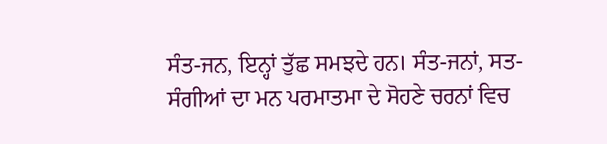ਸੰਤ-ਜਨ, ਇਨ੍ਹਾਂ ਤੁੱਛ ਸਮਝਦੇ ਹਨ। ਸੰਤ-ਜਨਾਂ, ਸਤ-ਸੰਗੀਆਂ ਦਾ ਮਨ ਪਰਮਾਤਮਾ ਦੇ ਸੋਹਣੇ ਚਰਨਾਂ ਵਿਚ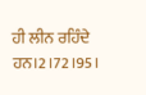ਹੀ ਲੀਨ ਰਹਿੰਦੇ ਹਨ।2।72।95।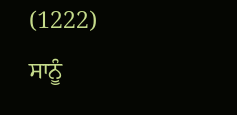(1222)
ਸਾਨੂੰ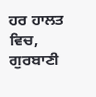ਹਰ ਹਾਲਤ ਵਿਚ, ਗੁਰਬਾਣੀ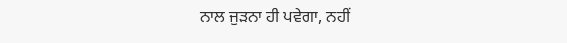ਨਾਲ ਜੁੜਨਾ ਹੀ ਪਵੇਗਾ, ਨਹੀਂ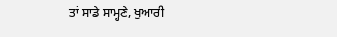ਤਾਂ ਸਾਡੇ ਸਾਮ੍ਹਣੇ, ਖੁਆਰੀ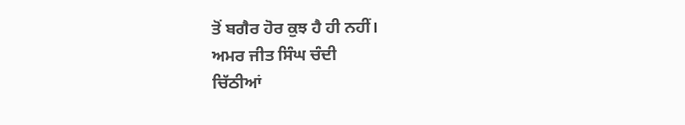ਤੋਂ ਬਗੈਰ ਹੋਰ ਕੁਝ ਹੈ ਹੀ ਨਹੀਂ।
ਅਮਰ ਜੀਤ ਸਿੰਘ ਚੰਦੀ
ਚਿੱਠੀਆਂ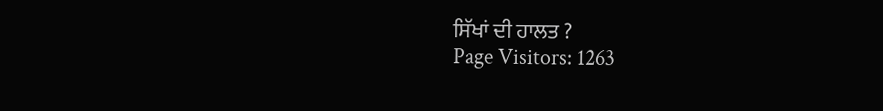ਸਿੱਖਾਂ ਦੀ ਹਾਲਤ ?
Page Visitors: 1263